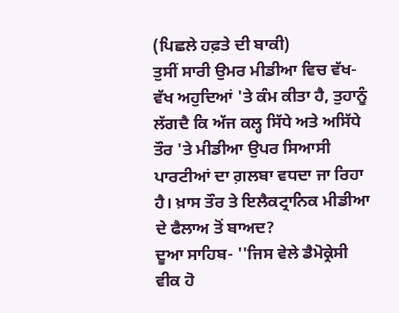(ਪਿਛਲੇ ਹਫ਼ਤੇ ਦੀ ਬਾਕੀ)
ਤੁਸੀਂ ਸਾਰੀ ਉਮਰ ਮੀਡੀਆ ਵਿਚ ਵੱਖ-ਵੱਖ ਅਹੁਦਿਆਂ 'ਤੇ ਕੰਮ ਕੀਤਾ ਹੈ, ਤੁਹਾਨੂੰ ਲੱਗਦੈ ਕਿ ਅੱਜ ਕਲ੍ਹ ਸਿੱਧੇ ਅਤੇ ਅਸਿੱਧੇ ਤੌਰ 'ਤੇ ਮੀਡੀਆ ਉਪਰ ਸਿਆਸੀ ਪਾਰਟੀਆਂ ਦਾ ਗ਼ਲਬਾ ਵਧਦਾ ਜਾ ਰਿਹਾ ਹੈ। ਖ਼ਾਸ ਤੌਰ ਤੇ ਇਲੈਕਟ੍ਰਾਨਿਕ ਮੀਡੀਆ ਦੇ ਫੈਲਾਅ ਤੋਂ ਬਾਅਦ?
ਦੂਆ ਸਾਹਿਬ- ''ਜਿਸ ਵੇਲੇ ਡੈਮੋਕ੍ਰੇਸੀ ਵੀਕ ਹੋ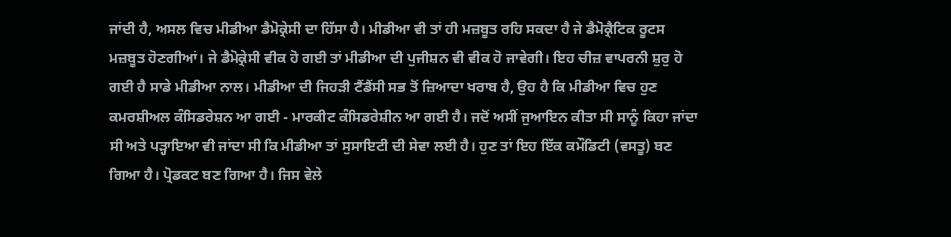ਜਾਂਦੀ ਹੈ, ਅਸਲ ਵਿਚ ਮੀਡੀਆ ਡੈਮੋਕ੍ਰੇਸੀ ਦਾ ਹਿੱਸਾ ਹੈ। ਮੀਡੀਆ ਵੀ ਤਾਂ ਹੀ ਮਜ਼ਬੂਤ ਰਹਿ ਸਕਦਾ ਹੈ ਜੇ ਡੈਮੋਕ੍ਰੈਟਿਕ ਰੂਟਸ ਮਜ਼ਬੂਤ ਹੋਣਗੀਆਂ। ਜੇ ਡੈਮੋਕ੍ਰੇਸੀ ਵੀਕ ਹੋ ਗਈ ਤਾਂ ਮੀਡੀਆ ਦੀ ਪੁਜੀਸ਼ਨ ਵੀ ਵੀਕ ਹੋ ਜਾਵੇਗੀ। ਇਹ ਚੀਜ਼ ਵਾਪਰਨੀ ਸ਼ੁਰੁ ਹੋ ਗਈ ਹੈ ਸਾਡੇ ਮੀਡੀਆ ਨਾਲ। ਮੀਡੀਆ ਦੀ ਜਿਹੜੀ ਟੈਂਡੈਂਸੀ ਸਭ ਤੋਂ ਜ਼ਿਆਦਾ ਖਰਾਬ ਹੈ, ਉਹ ਹੈ ਕਿ ਮੀਡੀਆ ਵਿਚ ਹੁਣ ਕਮਰਸ਼ੀਅਲ ਕੰਸਿਡਰੇਸ਼ਨ ਆ ਗਈ - ਮਾਰਕੀਟ ਕੰਸਿਡਰੇਸ਼ੀਨ ਆ ਗਈ ਹੈ। ਜਦੋਂ ਅਸੀਂ ਜੁਆਇਨ ਕੀਤਾ ਸੀ ਸਾਨੂੰ ਕਿਹਾ ਜਾਂਦਾ ਸੀ ਅਤੇ ਪੜ੍ਹਾਇਆ ਵੀ ਜਾਂਦਾ ਸੀ ਕਿ ਮੀਡੀਆ ਤਾਂ ਸੁਸਾਇਟੀ ਦੀ ਸੇਵਾ ਲਈ ਹੈ। ਹੁਣ ਤਾਂ ਇਹ ਇੱਕ ਕਮੌਡਿਟੀ (ਵਸਤੂ) ਬਣ ਗਿਆ ਹੈ। ਪ੍ਰੋਡਕਟ ਬਣ ਗਿਆ ਹੈ। ਜਿਸ ਵੇਲੇ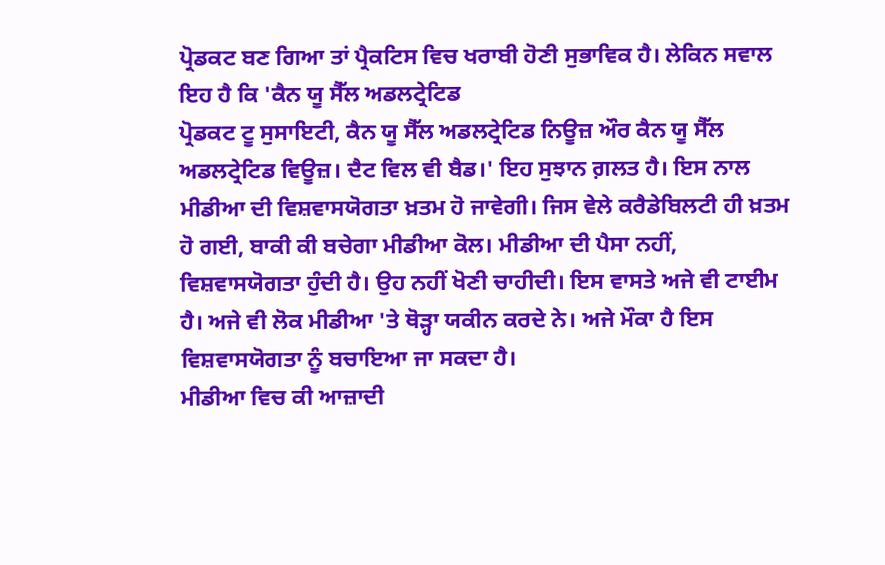ਪ੍ਰੋਡਕਟ ਬਣ ਗਿਆ ਤਾਂ ਪ੍ਰੈਕਟਿਸ ਵਿਚ ਖਰਾਬੀ ਹੋਣੀ ਸੁਭਾਵਿਕ ਹੈ। ਲੇਕਿਨ ਸਵਾਲ ਇਹ ਹੈ ਕਿ 'ਕੈਨ ਯੂ ਸੈੱਲ ਅਡਲਟ੍ਰੇਟਿਡ
ਪ੍ਰੋਡਕਟ ਟੂ ਸੁਸਾਇਟੀ, ਕੈਨ ਯੂ ਸੈੱਲ ਅਡਲਟ੍ਰੇਟਿਡ ਨਿਊਜ਼ ਔਰ ਕੈਨ ਯੂ ਸੈੱਲ ਅਡਲਟ੍ਰੇਟਿਡ ਵਿਊਜ਼। ਦੈਟ ਵਿਲ ਵੀ ਬੈਡ।' ਇਹ ਸੁਝਾਨ ਗ਼ਲਤ ਹੈ। ਇਸ ਨਾਲ ਮੀਡੀਆ ਦੀ ਵਿਸ਼ਵਾਸਯੋਗਤਾ ਖ਼ਤਮ ਹੋ ਜਾਵੇਗੀ। ਜਿਸ ਵੇਲੇ ਕਰੈਡੇਬਿਲਟੀ ਹੀ ਖ਼ਤਮ ਹੋ ਗਈ, ਬਾਕੀ ਕੀ ਬਚੇਗਾ ਮੀਡੀਆ ਕੋਲ। ਮੀਡੀਆ ਦੀ ਪੈਸਾ ਨਹੀਂ, ਵਿਸ਼ਵਾਸਯੋਗਤਾ ਹੁੰਦੀ ਹੈ। ਉਹ ਨਹੀਂ ਖੋਣੀ ਚਾਹੀਦੀ। ਇਸ ਵਾਸਤੇ ਅਜੇ ਵੀ ਟਾਈਮ ਹੈ। ਅਜੇ ਵੀ ਲੋਕ ਮੀਡੀਆ 'ਤੇ ਥੋੜ੍ਹਾ ਯਕੀਨ ਕਰਦੇ ਨੇ। ਅਜੇ ਮੌਕਾ ਹੈ ਇਸ ਵਿਸ਼ਵਾਸਯੋਗਤਾ ਨੂੰ ਬਚਾਇਆ ਜਾ ਸਕਦਾ ਹੈ।
ਮੀਡੀਆ ਵਿਚ ਕੀ ਆਜ਼ਾਦੀ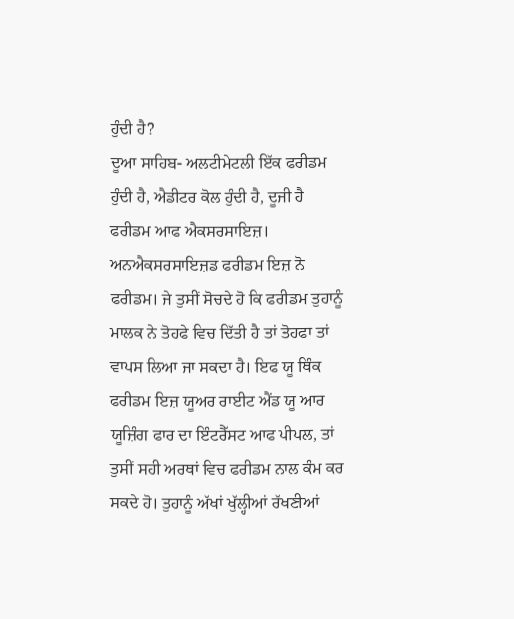ਹੁੰਦੀ ਹੈ?
ਦੂਆ ਸਾਹਿਬ- ਅਲਟੀਮੇਟਲੀ ਇੱਕ ਫਰੀਡਮ ਹੁੰਦੀ ਹੈ, ਐਡੀਟਰ ਕੋਲ ਹੁੰਦੀ ਹੈ, ਦੂਜੀ ਹੈ ਫਰੀਡਮ ਆਫ ਐਕਸਰਸਾਇਜ਼। ਅਨਐਕਸਰਸਾਇਜ਼ਡ ਫਰੀਡਮ ਇਜ਼ ਨੋ ਫਰੀਡਮ। ਜੇ ਤੁਸੀਂ ਸੋਚਦੇ ਹੋ ਕਿ ਫਰੀਡਮ ਤੁਹਾਨੂੰ ਮਾਲਕ ਨੇ ਤੋਹਫੇ ਵਿਚ ਦਿੱਤੀ ਹੈ ਤਾਂ ਤੋਹਫਾ ਤਾਂ ਵਾਪਸ ਲਿਆ ਜਾ ਸਕਦਾ ਹੈ। ਇਫ ਯੂ ਥਿੰਕ ਫਰੀਡਮ ਇਜ਼ ਯੂਅਰ ਰਾਈਟ ਐਂਡ ਯੂ ਆਰ ਯੂਜ਼ਿੰਗ ਫਾਰ ਦਾ ਇੰਟਰੈੱਸਟ ਆਫ ਪੀਪਲ, ਤਾਂ ਤੁਸੀਂ ਸਹੀ ਅਰਥਾਂ ਵਿਚ ਫਰੀਡਮ ਨਾਲ ਕੰਮ ਕਰ ਸਕਦੇ ਹੋ। ਤੁਹਾਨੂੰ ਅੱਖਾਂ ਖੁੱਲ੍ਹੀਆਂ ਰੱਖਣੀਆਂ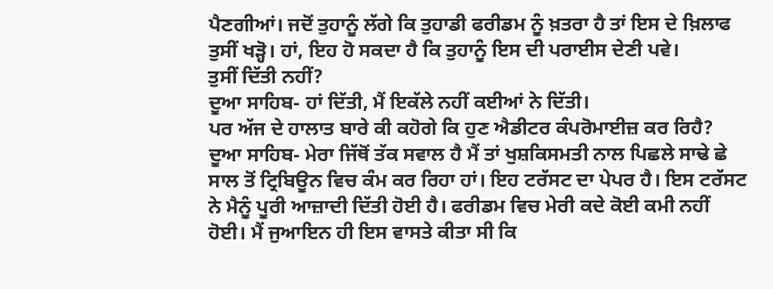ਪੈਣਗੀਆਂ। ਜਦੋਂ ਤੁਹਾਨੂੰ ਲੱਗੇ ਕਿ ਤੁਹਾਡੀ ਫਰੀਡਮ ਨੂੰ ਖ਼ਤਰਾ ਹੈ ਤਾਂ ਇਸ ਦੇ ਖ਼ਿਲਾਫ ਤੁਸੀਂ ਖੜ੍ਹੋ। ਹਾਂ, ਇਹ ਹੋ ਸਕਦਾ ਹੈ ਕਿ ਤੁਹਾਨੂੰ ਇਸ ਦੀ ਪਰਾਈਸ ਦੇਣੀ ਪਵੇ।
ਤੁਸੀਂ ਦਿੱਤੀ ਨਹੀਂ?
ਦੂਆ ਸਾਹਿਬ- ਹਾਂ ਦਿੱਤੀ, ਮੈਂ ਇਕੱਲੇ ਨਹੀਂ ਕਈਆਂ ਨੇ ਦਿੱਤੀ।
ਪਰ ਅੱਜ ਦੇ ਹਾਲਾਤ ਬਾਰੇ ਕੀ ਕਹੋਗੇ ਕਿ ਹੁਣ ਐਡੀਟਰ ਕੰਪਰੋਮਾਈਜ਼ ਕਰ ਰਿਹੈ?
ਦੂਆ ਸਾਹਿਬ- ਮੇਰਾ ਜਿੱਥੋਂ ਤੱਕ ਸਵਾਲ ਹੈ ਮੈਂ ਤਾਂ ਖੁਸ਼ਕਿਸਮਤੀ ਨਾਲ ਪਿਛਲੇ ਸਾਢੇ ਛੇ ਸਾਲ ਤੋਂ ਟ੍ਰਿਬਿਊਨ ਵਿਚ ਕੰਮ ਕਰ ਰਿਹਾ ਹਾਂ। ਇਹ ਟਰੱਸਟ ਦਾ ਪੇਪਰ ਹੈ। ਇਸ ਟਰੱਸਟ ਨੇ ਮੈਨੂੰ ਪੂਰੀ ਆਜ਼ਾਦੀ ਦਿੱਤੀ ਹੋਈ ਹੈ। ਫਰੀਡਮ ਵਿਚ ਮੇਰੀ ਕਦੇ ਕੋਈ ਕਮੀ ਨਹੀਂ ਹੋਈ। ਮੈਂ ਜੁਆਇਨ ਹੀ ਇਸ ਵਾਸਤੇ ਕੀਤਾ ਸੀ ਕਿ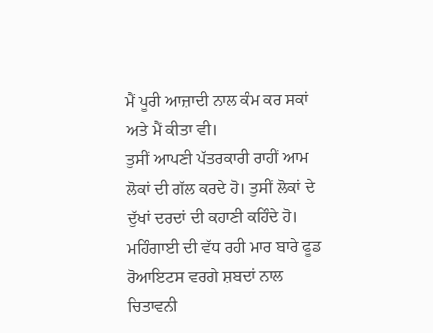ਮੈਂ ਪੂਰੀ ਆਜ਼ਾਦੀ ਨਾਲ ਕੰਮ ਕਰ ਸਕਾਂ ਅਤੇ ਮੈਂ ਕੀਤਾ ਵੀ।
ਤੁਸੀਂ ਆਪਣੀ ਪੱਤਰਕਾਰੀ ਰਾਹੀਂ ਆਮ ਲੋਕਾਂ ਦੀ ਗੱਲ ਕਰਦੇ ਹੋ। ਤੁਸੀਂ ਲੋਕਾਂ ਦੇ ਦੁੱਖਾਂ ਦਰਦਾਂ ਦੀ ਕਹਾਣੀ ਕਹਿੰਦੇ ਹੋ। ਮਹਿੰਗਾਈ ਦੀ ਵੱਧ ਰਹੀ ਮਾਰ ਬਾਰੇ ਫੂਡ ਰੋਆਇਟਸ ਵਰਗੇ ਸ਼ਬਦਾਂ ਨਾਲ ਚਿਤਾਵਨੀ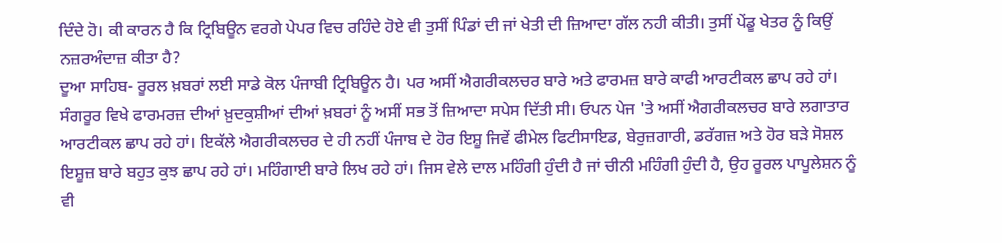ਦਿੰਦੇ ਹੋ। ਕੀ ਕਾਰਨ ਹੈ ਕਿ ਟ੍ਰਿਬਿਊਨ ਵਰਗੇ ਪੇਪਰ ਵਿਚ ਰਹਿੰਦੇ ਹੋਏ ਵੀ ਤੁਸੀਂ ਪਿੰਡਾਂ ਦੀ ਜਾਂ ਖੇਤੀ ਦੀ ਜ਼ਿਆਦਾ ਗੱਲ ਨਹੀ ਕੀਤੀ। ਤੁਸੀਂ ਪੇਂਡੂ ਖੇਤਰ ਨੂੰ ਕਿਉਂ ਨਜ਼ਰਅੰਦਾਜ਼ ਕੀਤਾ ਹੈ?
ਦੂਆ ਸਾਹਿਬ- ਰੂਰਲ ਖ਼ਬਰਾਂ ਲਈ ਸਾਡੇ ਕੋਲ ਪੰਜਾਬੀ ਟ੍ਰਿਬਿਊਨ ਹੈ। ਪਰ ਅਸੀਂ ਐਗਰੀਕਲਚਰ ਬਾਰੇ ਅਤੇ ਫਾਰਮਜ਼ ਬਾਰੇ ਕਾਫੀ ਆਰਟੀਕਲ ਛਾਪ ਰਹੇ ਹਾਂ। ਸੰਗਰੂਰ ਵਿਖੇ ਫਾਰਮਰਜ਼ ਦੀਆਂ ਖ਼ੁਦਕੁਸ਼ੀਆਂ ਦੀਆਂ ਖ਼ਬਰਾਂ ਨੂੰ ਅਸੀਂ ਸਭ ਤੋਂ ਜ਼ਿਆਦਾ ਸਪੇਸ ਦਿੱਤੀ ਸੀ। ਓਪਨ ਪੇਜ 'ਤੇ ਅਸੀਂ ਐਗਰੀਕਲਚਰ ਬਾਰੇ ਲਗਾਤਾਰ ਆਰਟੀਕਲ ਛਾਪ ਰਹੇ ਹਾਂ। ਇਕੱਲੇ ਐਗਰੀਕਲਚਰ ਦੇ ਹੀ ਨਹੀਂ ਪੰਜਾਬ ਦੇ ਹੋਰ ਇਸ਼ੂ ਜਿਵੇਂ ਫੀਮੇਲ ਫਿਟੀਸਾਇਡ, ਬੇਰੁਜ਼ਗਾਰੀ, ਡਰੱਗਜ਼ ਅਤੇ ਹੋਰ ਬੜੇ ਸੋਸ਼ਲ ਇਸ਼ੂਜ਼ ਬਾਰੇ ਬਹੁਤ ਕੁਝ ਛਾਪ ਰਹੇ ਹਾਂ। ਮਹਿੰਗਾਈ ਬਾਰੇ ਲਿਖ ਰਹੇ ਹਾਂ। ਜਿਸ ਵੇਲੇ ਦਾਲ ਮਹਿੰਗੀ ਹੁੰਦੀ ਹੈ ਜਾਂ ਚੀਨੀ ਮਹਿੰਗੀ ਹੁੰਦੀ ਹੈ, ਉਹ ਰੂਰਲ ਪਾਪੂਲੇਸ਼ਨ ਨੂੰ ਵੀ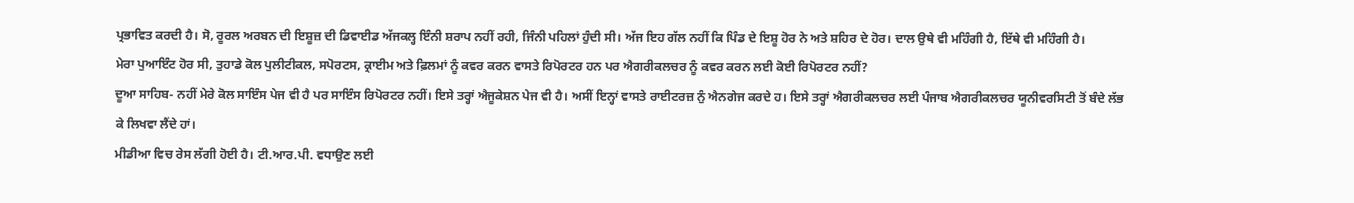ਪ੍ਰਭਾਵਿਤ ਕਰਦੀ ਹੈ। ਸੋ, ਰੂਰਲ ਅਰਬਨ ਦੀ ਇਸ਼ੂਜ਼ ਦੀ ਡਿਵਾਈਡ ਅੱਜਕਲ੍ਹ ਇੰਨੀ ਸ਼ਰਾਪ ਨਹੀਂ ਰਹੀ, ਜਿੰਨੀ ਪਹਿਲਾਂ ਹੁੰਦੀ ਸੀ। ਅੱਜ ਇਹ ਗੱਲ ਨਹੀਂ ਕਿ ਪਿੰਡ ਦੇ ਇਸ਼ੂ ਹੋਰ ਨੇ ਅਤੇ ਸ਼ਹਿਰ ਦੇ ਹੋਰ। ਦਾਲ ਉਥੇ ਵੀ ਮਹਿੰਗੀ ਹੈ, ਇੱਥੇ ਵੀ ਮਹਿੰਗੀ ਹੈ।
ਮੇਰਾ ਪੁਆਇੰਟ ਹੋਰ ਸੀ, ਤੁਹਾਡੇ ਕੋਲ ਪੁਲੀਟੀਕਲ, ਸਪੋਰਟਸ, ਕ੍ਰਾਈਮ ਅਤੇ ਫ਼ਿਲਮਾਂ ਨੂੰ ਕਵਰ ਕਰਨ ਵਾਸਤੇ ਰਿਪੋਰਟਰ ਹਨ ਪਰ ਐਗਰੀਕਲਚਰ ਨੂੰ ਕਵਰ ਕਰਨ ਲਈ ਕੋਈ ਰਿਪੋਰਟਰ ਨਹੀਂ?
ਦੂਆ ਸਾਹਿਬ- ਨਹੀਂ ਮੇਰੇ ਕੋਲ ਸਾਇੰਸ ਪੇਜ ਵੀ ਹੈ ਪਰ ਸਾਇੰਸ ਰਿਪੋਰਟਰ ਨਹੀਂ। ਇਸੇ ਤਰ੍ਹਾਂ ਐਜੂਕੇਸ਼ਨ ਪੇਜ ਵੀ ਹੈ। ਅਸੀਂ ਇਨ੍ਹਾਂ ਵਾਸਤੇ ਰਾਈਟਰਜ਼ ਨੁੰ ਐਨਗੇਜ ਕਰਦੇ ਹ। ਇਸੇ ਤਰ੍ਹਾਂ ਐਗਰੀਕਲਚਰ ਲਈ ਪੰਜਾਬ ਐਗਰੀਕਲਚਰ ਯੂਨੀਵਰਸਿਟੀ ਤੋਂ ਬੰਦੇ ਲੱਭ ਕੇ ਲਿਖਵਾ ਲੈਂਦੇ ਹਾਂ।
ਮੀਡੀਆ ਵਿਚ ਰੇਸ ਲੱਗੀ ਹੋਈ ਹੈ। ਟੀ.ਆਰ.ਪੀ. ਵਧਾਉਣ ਲਈ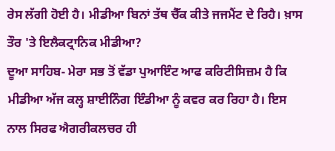ਰੇਸ ਲੱਗੀ ਹੋਈ ਹੈ। ਮੀਡੀਆ ਬਿਨਾਂ ਤੱਥ ਚੈੱਕ ਕੀਤੇ ਜਜਮੈਂਟ ਦੇ ਰਿਹੈ। ਖ਼ਾਸ ਤੌਰ 'ਤੇ ਇਲੈਕਟ੍ਰਾਨਿਕ ਮੀਡੀਆ?
ਦੂਆ ਸਾਹਿਬ- ਮੇਰਾ ਸਭ ਤੋਂ ਵੱਡਾ ਪੁਆਇੰਟ ਆਫ ਕਰਿਟੀਸਿਜ਼ਮ ਹੈ ਕਿ ਮੀਡੀਆ ਅੱਜ ਕਲ੍ਹ ਸ਼ਾਈਨਿੰਗ ਇੰਡੀਆ ਨੂੰ ਕਵਰ ਕਰ ਰਿਹਾ ਹੈ। ਇਸ ਨਾਲ ਸਿਰਫ ਐਗਰੀਕਲਚਰ ਹੀ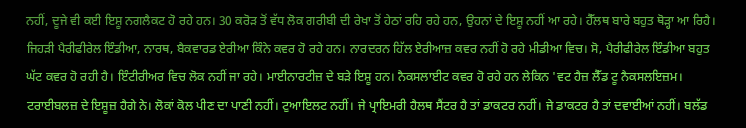ਨਹੀਂ, ਦੂਜੇ ਵੀ ਕਈ ਇਸ਼ੂ ਨਗਲੈਕਟ ਹੋ ਰਹੇ ਹਨ। 30 ਕਰੋੜ ਤੋਂ ਵੱਧ ਲੋਕ ਗਰੀਬੀ ਦੀ ਰੇਖਾ ਤੋਂ ਹੇਠਾਂ ਰਹਿ ਰਹੇ ਹਨ, ਉਹਨਾਂ ਦੇ ਇਸ਼ੂ ਨਹੀਂ ਆ ਰਹੇ। ਹੈੱਲਥ ਬਾਰੇ ਬਹੁਤ ਥੋੜ੍ਹਾ ਆ ਰਿਹੈ। ਜਿਹੜੀ ਪੈਰੀਫੀਰੇਲ ਇੰਡੀਆ, ਨਾਰਥ, ਬੈਕਵਾਰਡ ਏਰੀਆ ਕਿੰਨੇ ਕਵਰ ਹੋ ਰਹੇ ਹਨ। ਨਾਰਦਰਨ ਹਿੱਲ ਏਰੀਆਜ਼ ਕਵਰ ਨਹੀਂ ਹੋ ਰਹੇ ਮੀਡੀਆ ਵਿਚ। ਸੋ, ਪੈਰੀਫੀਰੇਲ ਇੰਡੀਆ ਬਹੁਤ ਘੱਟ ਕਵਰ ਹੋ ਰਹੀ ਹੈ। ਇੰਟੀਰੀਅਰ ਵਿਚ ਲੋਕ ਨਹੀਂ ਜਾ ਰਹੇ। ਮਾਈਨਾਰਟੀਜ਼ ਦੇ ਬੜੇ ਇਸ਼ੂ ਹਨ। ਨੈਕਸਲਾਈਟ ਕਵਰ ਹੋ ਰਹੇ ਹਨ ਲੇਕਿਨ 'ਵਟ ਹੈਜ਼ ਲੈੱਡ ਟੂ ਨੈਕਸਲਇਜ਼ਮ। ਟਰਾਈਬਲਜ਼ ਦੇ ਇਸ਼ੂਜ਼ ਹੈਗੇ ਨੇ। ਲੋਕਾਂ ਕੋਲ ਪੀਣ ਦਾ ਪਾਣੀ ਨਹੀਂ। ਟੁਆਇਲਟ ਨਹੀਂ। ਜੇ ਪ੍ਰਾਇਮਰੀ ਹੈਲਥ ਸੈਂਟਰ ਹੈ ਤਾਂ ਡਾਕਟਰ ਨਹੀਂ। ਜੇ ਡਾਕਟਰ ਹੈ ਤਾਂ ਦਵਾਈਆਂ ਨਹੀਂ। ਬਲੱਡ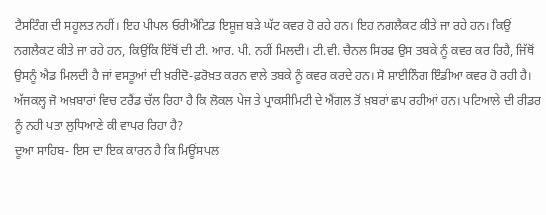ਟੈਸਟਿੰਗ ਦੀ ਸਹੂਲਤ ਨਹੀਂ। ਇਹ ਪੀਪਲ ਓਰੀਐਂਟਿਡ ਇਸ਼ੂਜ਼ ਬੜੇ ਘੱਟ ਕਵਰ ਹੋ ਰਹੇ ਹਨ। ਇਹ ਨਗਲੈਕਟ ਕੀਤੇ ਜਾ ਰਹੇ ਹਨ। ਕਿਉਂ ਨਗਲੈਕਟ ਕੀਤੇ ਜਾ ਰਹੇ ਹਨ, ਕਿਉਂਕਿ ਇੱਥੋਂ ਦੀ ਟੀ. ਆਰ. ਪੀ. ਨਹੀਂ ਮਿਲਦੀ। ਟੀ.ਵੀ. ਚੈਨਲ ਸਿਰਫ ਉਸ ਤਬਕੇ ਨੂੰ ਕਵਰ ਕਰ ਰਿਹੈ, ਜਿੱਥੋਂ ਉਸਨੂੰ ਐਡ ਮਿਲਦੀ ਹੈ ਜਾਂ ਵਸਤੂਆਂ ਦੀ ਖ਼ਰੀਦੋ-ਫ਼ਰੋਖ਼ਤ ਕਰਨ ਵਾਲੇ ਤਬਕੇ ਨੂੰ ਕਵਰ ਕਰਦੇ ਹਨ। ਸੋ ਸ਼ਾਈਨਿੰਗ ਇੰਡੀਆ ਕਵਰ ਹੋ ਰਹੀ ਹੈ।
ਅੱਜਕਲ੍ਹ ਜੋ ਅਖ਼ਬਾਰਾਂ ਵਿਚ ਟਰੈਂਡ ਚੱਲ ਰਿਹਾ ਹੈ ਕਿ ਲੋਕਲ ਪੇਜ ਤੇ ਪ੍ਰਾਕਸੀਮਿਟੀ ਦੇ ਐਂਗਲ ਤੋਂ ਖ਼ਬਰਾਂ ਛਪ ਰਹੀਆਂ ਹਨ। ਪਟਿਆਲੇ ਦੀ ਰੀਡਰ ਨੂੰ ਨਹੀ ਪਤਾ ਲੁਧਿਆਣੇ ਕੀ ਵਾਪਰ ਰਿਹਾ ਹੈ?
ਦੂਆ ਸਾਹਿਬ- ਇਸ ਦਾ ਇਕ ਕਾਰਨ ਹੈ ਕਿ ਮਿਊਂਸਪਲ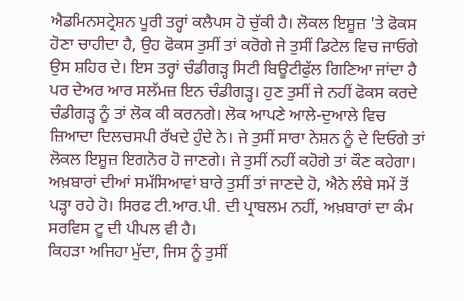ਐਡਮਿਨਸਟ੍ਰੇਸ਼ਨ ਪੂਰੀ ਤਰ੍ਹਾਂ ਕਲੈਪਸ ਹੋ ਚੁੱਕੀ ਹੈ। ਲੋਕਲ ਇਸ਼ੂਜ਼ 'ਤੇ ਫੋਕਸ ਹੋਣਾ ਚਾਹੀਦਾ ਹੈ, ਉਹ ਫੋਕਸ ਤੁਸੀਂ ਤਾਂ ਕਰੋਗੇ ਜੇ ਤੁਸੀਂ ਡਿਟੇਲ ਵਿਚ ਜਾਓਗੇ ਉਸ ਸ਼ਹਿਰ ਦੇ। ਇਸ ਤਰ੍ਹਾਂ ਚੰਡੀਗੜ੍ਹ ਸਿਟੀ ਬਿਊਟੀਫੁੱਲ ਗਿਣਿਆ ਜਾਂਦਾ ਹੈ ਪਰ ਦੇਅਰ ਆਰ ਸਲੱਮਜ਼ ਇਨ ਚੰਡੀਗੜ੍ਹ। ਹੁਣ ਤੁਸੀਂ ਜੇ ਨਹੀਂ ਫੋਕਸ ਕਰਦੇ ਚੰਡੀਗੜ੍ਹ ਨੂੰ ਤਾਂ ਲੋਕ ਕੀ ਕਰਨਗੇ। ਲੋਕ ਆਪਣੇ ਆਲੇ-ਦੁਆਲੇ ਵਿਚ ਜ਼ਿਆਦਾ ਦਿਲਚਸਪੀ ਰੱਖਦੇ ਹੁੰਦੇ ਨੇ। ਜੇ ਤੁਸੀਂ ਸਾਰਾ ਨੇਸ਼ਨ ਨੂੰ ਦੇ ਦਿਓਗੇ ਤਾਂ ਲੋਕਲ ਇਸ਼ੂਜ਼ ਇਗਨੋਰ ਹੋ ਜਾਣਗੇ। ਜੇ ਤੁਸੀਂ ਨਹੀਂ ਕਹੋਗੇ ਤਾਂ ਕੌਣ ਕਹੇਗਾ। ਅਖ਼ਬਾਰਾਂ ਦੀਆਂ ਸਮੱਸਿਆਵਾਂ ਬਾਰੇ ਤੁਸੀਂ ਤਾਂ ਜਾਣਦੇ ਹੋ, ਐਨੇ ਲੰਬੇ ਸਮੇਂ ਤੋਂ ਪੜ੍ਹਾ ਰਹੇ ਹੋ। ਸਿਰਫ ਟੀ.ਆਰ.ਪੀ. ਦੀ ਪ੍ਰਾਬਲਮ ਨਹੀਂ, ਅਖ਼ਬਾਰਾਂ ਦਾ ਕੰਮ ਸਰਵਿਸ ਟੂ ਦੀ ਪੀਪਲ ਵੀ ਹੈ।
ਕਿਹੜਾ ਅਜਿਹਾ ਮੁੱਦਾ, ਜਿਸ ਨੂੰ ਤੁਸੀਂ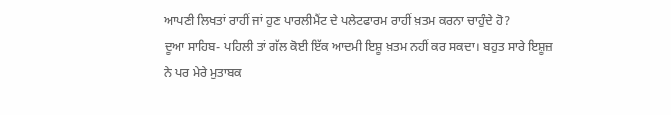ਆਪਣੀ ਲਿਖਤਾਂ ਰਾਹੀਂ ਜਾਂ ਹੁਣ ਪਾਰਲੀਮੈਂਟ ਦੇ ਪਲੇਟਫਾਰਮ ਰਾਹੀਂ ਖ਼ਤਮ ਕਰਨਾ ਚਾਹੁੰਦੇ ਹੋ?
ਦੂਆ ਸਾਹਿਬ- ਪਹਿਲੀ ਤਾਂ ਗੱਲ ਕੋਈ ਇੱਕ ਆਦਮੀ ਇਸ਼ੂ ਖ਼ਤਮ ਨਹੀਂ ਕਰ ਸਕਦਾ। ਬਹੁਤ ਸਾਰੇ ਇਸ਼ੂਜ਼ ਨੇ ਪਰ ਮੇਰੇ ਮੁਤਾਬਕ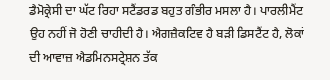ਡੈਮੋਕ੍ਰੇਸੀ ਦਾ ਘੱਟ ਰਿਹਾ ਸਟੈਂਡਰਡ ਬਹੁਤ ਗੰਭੀਰ ਮਸਲਾ ਹੈ। ਪਾਰਲੀਮੈਂਟ ਉਹ ਨਹੀਂ ਜੋ ਹੋਣੀ ਚਾਹੀਦੀ ਹੈ। ਐਗਜ਼ੈਕਟਿਵ ਹੈ ਬੜੀ ਡਿਸਟੈਂਟ ਹੈ, ਲੋਕਾਂ ਦੀ ਆਵਾਜ਼ ਐਡਮਿਨਸਟ੍ਰੇਸ਼ਨ ਤੱਕ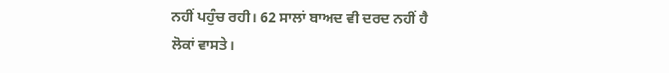ਨਹੀਂ ਪਹੁੰਚ ਰਹੀ। 62 ਸਾਲਾਂ ਬਾਅਦ ਵੀ ਦਰਦ ਨਹੀਂ ਹੈ ਲੋਕਾਂ ਵਾਸਤੇ।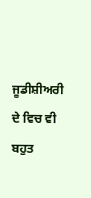ਜੂਡੀਸ਼ੀਅਰੀ ਦੇ ਵਿਚ ਵੀ ਬਹੁਤ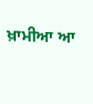ਖ਼ਾਮੀਆ ਆ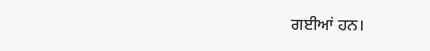ਗਈਆਂ ਹਨ।